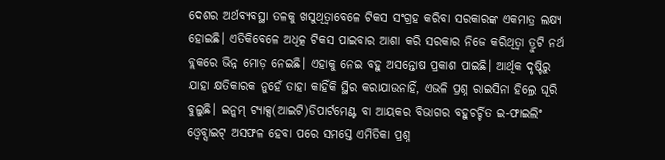ଦେଶର ଅର୍ଥବ୍ୟବସ୍ଥା ତଳକୁ ଖସୁଥିତ୍ବାବେଳେ ଟିକସ ସଂଗ୍ରହ କରିବା ସରକାରଙ୍କ ଏକମାତ୍ର ଲକ୍ଷ୍ୟ ହୋଇଛି। ଏତିକିବେଳେ ଅଧିତ୍କ ଟିକସ ପାଇବାର ଆଶା କରି ସରକାର ନିଜେ କରିଥିତ୍ବା ତ୍ରୁଟି ନର୍ଥ ବ୍ଲକରେ ଭିନ୍ନ ମୋଡ଼ ନେଇଛି। ଏହାକୁ ନେଇ ବହୁ ଅସନ୍ତୋଷ ପ୍ରକାଶ ପାଇଛି। ଆର୍ଥିକ ଦୃଷ୍ଟିରୁ ଯାହା କ୍ଷତିକାରକ ନୁହେଁ ତାହା କାହିଁକି ସ୍ଥିର କରାଯାଉନାହିଁ, ଏଭଳି ପ୍ରଶ୍ନ ରାଇସିନା ହିଲ୍ରେ ଘୂରି ବୁଲୁଛି। ଇନ୍କମ୍ ଟ୍ୟାକ୍ସ(ଆଇଟି)ଡିପାର୍ଟମେଣ୍ଟ ବା ଆୟକର ବିଭାଗର ବହୁଚର୍ଚ୍ଚିତ ଇ-ଫାଇଲିଂ ଓ୍ବେବ୍ସାଇଟ୍ ଅସଫଳ ହେବା ପରେ ସମସ୍ତେ ଏମିତିକା ପ୍ରଶ୍ନ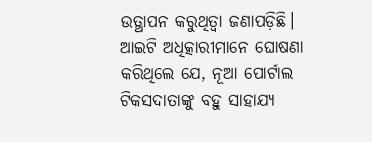ଉତ୍ଥାପନ କରୁଥିତ୍ବା ଜଣାପଡ଼ିଛି। ଆଇଟି ଅଧିତ୍କାରୀମାନେ ଘୋଷଣା କରିଥିଲେ ଯେ, ନୂଆ ପୋର୍ଟାଲ ଟିକସଦାତାଙ୍କୁ ବହୁ ସାହାଯ୍ୟ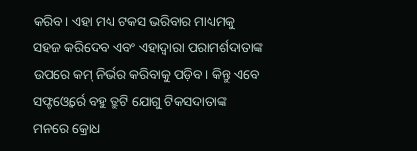କରିବ। ଏହା ମଧ୍ୟ ଟକସ ଭରିବାର ମାଧ୍ୟମକୁ ସହଜ କରିଦେବ ଏବଂ ଏହାଦ୍ୱାରା ପରାମର୍ଶଦାତାଙ୍କ ଉପରେ କମ୍ ନିର୍ଭର କରିବାକୁ ପଡ଼ିବ। କିନ୍ତୁ ଏବେ ସଫ୍ଟଓ୍ବେର୍ରେ ବହୁ ତ୍ରୁଟି ଯୋଗୁ ଟିକସଦାତାଙ୍କ ମନରେ କ୍ରୋଧ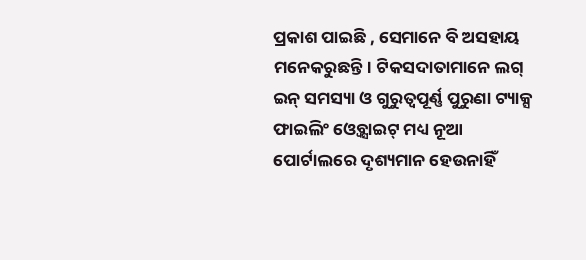ପ୍ରକାଶ ପାଇଛି , ସେମାନେ ବି ଅସହାୟ ମନେକରୁଛନ୍ତି। ଟିକସଦାତାମାନେ ଲଗ୍ ଇନ୍ ସମସ୍ୟା ଓ ଗୁରୁତ୍ୱପୂର୍ଣ୍ଣ ପୁରୁଣା ଟ୍ୟାକ୍ସ ଫାଇଲିଂ ଓ୍ବେବ୍ସାଇଟ୍ ମଧ୍ୟ ନୂଆ ପୋର୍ଟାଲରେ ଦୃଶ୍ୟମାନ ହେଉନାହିଁ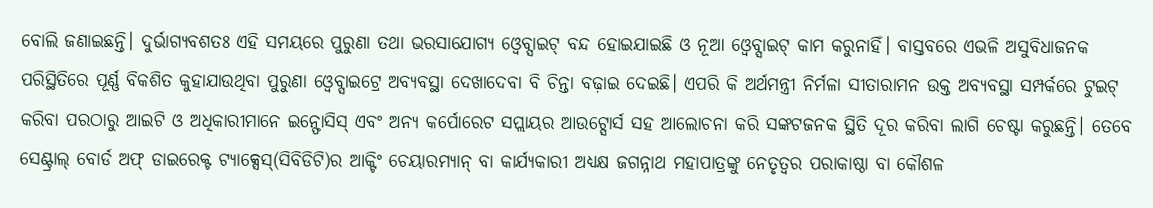ବୋଲି ଜଣାଇଛନ୍ତି। ଦୁର୍ଭାଗ୍ୟବଶତଃ ଏହି ସମୟରେ ପୁରୁଣା ତଥା ଭରସାଯୋଗ୍ୟ ଓ୍ବେବ୍ସାଇଟ୍ ବନ୍ଦ ହୋଇଯାଇଛି ଓ ନୂଆ ଓ୍ବେବ୍ସାଇଟ୍ କାମ କରୁନାହିଁ। ବାସ୍ତବରେ ଏଭଳି ଅସୁବିଧାଜନକ ପରିସ୍ଥିତିରେ ପୂର୍ଣ୍ଣ ବିକଶିତ କୁହାଯାଉଥିବା ପୁରୁଣା ଓ୍ବେବ୍ସାଇଟ୍ରେ ଅବ୍ୟବସ୍ଥା ଦେଖାଦେବା ବି ଚିନ୍ତା ବଢ଼ାଇ ଦେଇଛି। ଏପରି କି ଅର୍ଥମନ୍ତ୍ରୀ ନିର୍ମଳା ସୀତାରାମନ ଉକ୍ତ ଅବ୍ୟବସ୍ଥା ସମ୍ପର୍କରେ ଟୁଇଟ୍ କରିବା ପରଠାରୁ ଆଇଟି ଓ ଅଧିକାରୀମାନେ ଇନ୍ଫୋସିସ୍ ଏବଂ ଅନ୍ୟ କର୍ପୋରେଟ ସପ୍ଲାୟର ଆଉଟ୍ସୋର୍ସ ସହ ଆଲୋଚନା କରି ସଙ୍କଟଜନକ ସ୍ଥିତି ଦୂର କରିବା ଲାଗି ଚେଷ୍ଟା କରୁଛନ୍ତି। ତେବେ ସେଣ୍ଟ୍ରାଲ୍ ବୋର୍ଡ ଅଫ୍ ଡାଇରେକ୍ଟ ଟ୍ୟାକ୍ସେସ୍(ସିବିଡିଟି)ର ଆକ୍ଟିଂ ଚେୟାରମ୍ୟାନ୍ ବା କାର୍ଯ୍ୟକାରୀ ଅଧ୍ୟକ୍ଷ ଜଗନ୍ନାଥ ମହାପାତ୍ରଙ୍କୁ ନେତୃତ୍ୱର ପରାକାଷ୍ଠା ବା କୌଶଳ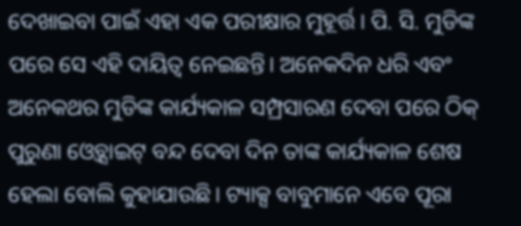ଦେଖାଇବା ପାଇଁ ଏହା ଏକ ପରୀକ୍ଷାର ମୁହୂର୍ତ୍ତ। ପି. ସି. ମୁଡିଙ୍କ ପରେ ସେ ଏହି ଦାୟିତ୍ୱ ନେଇଛନ୍ତି। ଅନେକଦିନ ଧରି ଏବଂ ଅନେକଥର ମୁଡିଙ୍କ କାର୍ଯ୍ୟକାଳ ସମ୍ପ୍ରସାରଣ ଦେବା ପରେ ଠିକ୍ ପୁରୁଣା ଓ୍ବେବ୍ସାଇଟ୍ ବନ୍ଦ ଦେବା ଦିନ ତାଙ୍କ କାର୍ଯ୍ୟକାଳ ଶେଷ ହେଲା ବୋଲି କୁହାଯାଉଛି। ଟ୍ୟାକ୍ସ ବାବୁମାନେ ଏବେ ପୂରା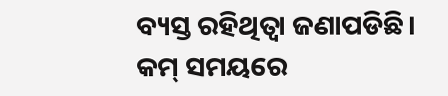ବ୍ୟସ୍ତ ରହିଥିତ୍ବା ଜଣାପଡିଛି। କମ୍ ସମୟରେ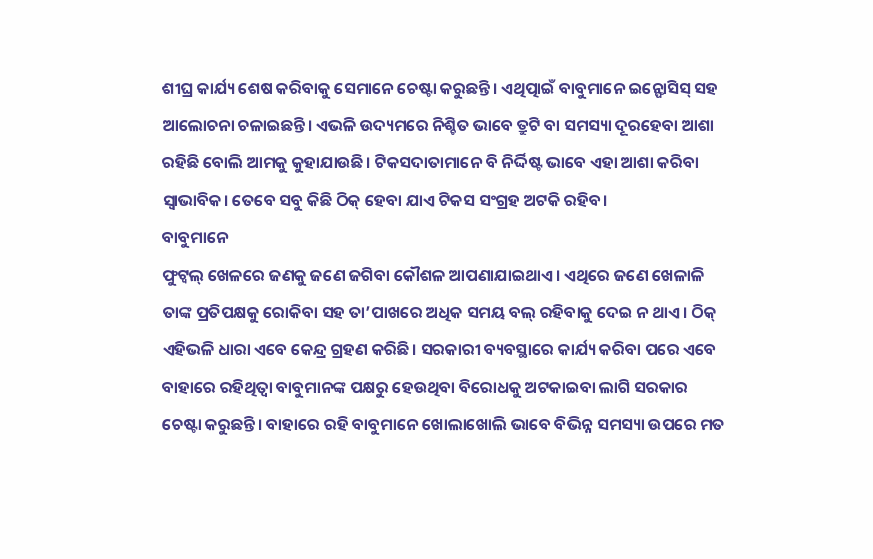ଶୀଘ୍ର କାର୍ଯ୍ୟ ଶେଷ କରିବାକୁ ସେମାନେ ଚେଷ୍ଟା କରୁଛନ୍ତି। ଏଥିତ୍ପାଇଁ ବାବୁମାନେ ଇନ୍ଫୋସିସ୍ ସହ ଆଲୋଚନା ଚଳାଇଛନ୍ତି। ଏଭଳି ଉଦ୍ୟମରେ ନିଶ୍ଚିତ ଭାବେ ତ୍ରୁଟି ବା ସମସ୍ୟା ଦୂରହେବା ଆଶା ରହିଛି ବୋଲି ଆମକୁ କୁହାଯାଉଛି। ଟିକସଦାତାମାନେ ବି ନିର୍ଦ୍ଦିଷ୍ଟ ଭାବେ ଏହା ଆଶା କରିବା ସ୍ବାଭାବିକ। ତେବେ ସବୁ କିଛି ଠିକ୍ ହେବା ଯାଏ ଟିକସ ସଂଗ୍ରହ ଅଟକି ରହିବ।
ବାବୁମାନେ
ଫୁଟ୍ବଲ୍ ଖେଳରେ ଜଣକୁ ଜଣେ ଜଗିବା କୌଶଳ ଆପଣାଯାଇଥାଏ। ଏଥିରେ ଜଣେ ଖେଳାଳି ତାଙ୍କ ପ୍ରତିପକ୍ଷକୁ ରୋକିବା ସହ ତା’ପାଖରେ ଅଧିକ ସମୟ ବଲ୍ ରହିବାକୁ ଦେଇ ନ ଥାଏ। ଠିକ୍ ଏହିଭଳି ଧାରା ଏବେ କେନ୍ଦ୍ର ଗ୍ରହଣ କରିଛି। ସରକାରୀ ବ୍ୟବସ୍ଥାରେ କାର୍ଯ୍ୟ କରିବା ପରେ ଏବେ ବାହାରେ ରହିଥିତ୍ବା ବାବୁମାନଙ୍କ ପକ୍ଷରୁ ହେଉଥିବା ବିରୋଧକୁ ଅଟକାଇବା ଲାଗି ସରକାର ଚେଷ୍ଟା କରୁଛନ୍ତି। ବାହାରେ ରହି ବାବୁମାନେ ଖୋଲାଖୋଲି ଭାବେ ବିଭିନ୍ନ ସମସ୍ୟା ଉପରେ ମତ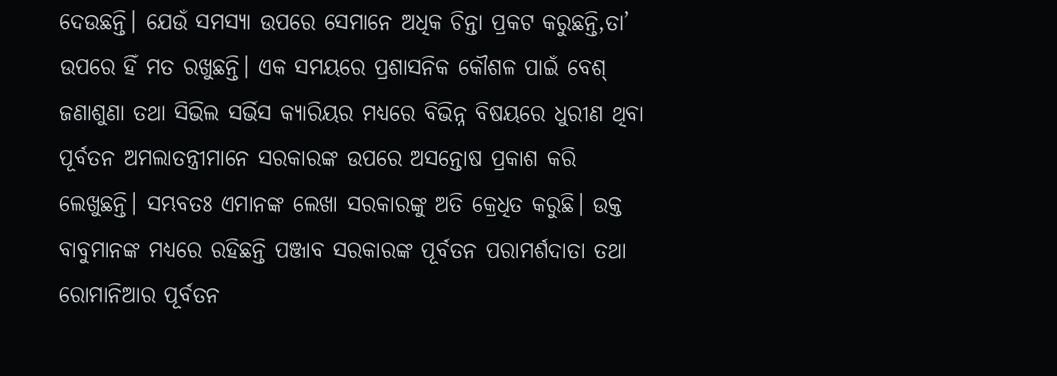ଦେଉଛନ୍ତି। ଯେଉଁ ସମସ୍ୟା ଉପରେ ସେମାନେ ଅଧିକ ଚିନ୍ତା ପ୍ରକଟ କରୁଛନ୍ତି,ତା’ ଉପରେ ହିଁ ମତ ରଖୁଛନ୍ତି। ଏକ ସମୟରେ ପ୍ରଶାସନିକ କୌଶଳ ପାଇଁ ବେଶ୍ ଜଣାଶୁଣା ତଥା ସିଭିଲ ସର୍ଭିସ କ୍ୟାରିୟର ମଧ୍ୟରେ ବିଭିନ୍ନ ବିଷୟରେ ଧୁରୀଣ ଥିବା ପୂର୍ବତନ ଅମଲାତନ୍ତ୍ରୀମାନେ ସରକାରଙ୍କ ଉପରେ ଅସନ୍ତୋଷ ପ୍ରକାଶ କରି ଲେଖୁଛନ୍ତି। ସମ୍ଭବତଃ ଏମାନଙ୍କ ଲେଖା ସରକାରଙ୍କୁ ଅତି କ୍ରେଧିତ କରୁଛି। ଉକ୍ତ ବାବୁମାନଙ୍କ ମଧ୍ୟରେ ରହିଛନ୍ତି ପଞ୍ଜାବ ସରକାରଙ୍କ ପୂର୍ବତନ ପରାମର୍ଶଦାତା ତଥା ରୋମାନିଆର ପୂର୍ବତନ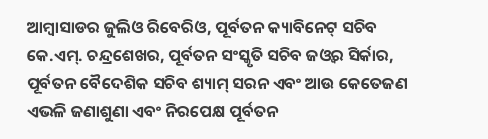ଆମ୍ବାସାଡର ଜୁଲିଓ ରିବେରିଓ, ପୂର୍ବତନ କ୍ୟାବିନେଟ୍ ସଚିବ କେ.ଏମ୍. ଚନ୍ଦ୍ରଶେଖର, ପୂର୍ବତନ ସଂସ୍କୃତି ସଚିବ ଜଓ୍ବର ସିର୍କାର, ପୂର୍ବତନ ବୈଦେଶିକ ସଚିବ ଶ୍ୟାମ୍ ସରନ ଏବଂ ଆଉ କେତେଜଣ ଏଭଳି ଜଣାଶୁଣା ଏବଂ ନିରପେକ୍ଷ ପୂର୍ବତନ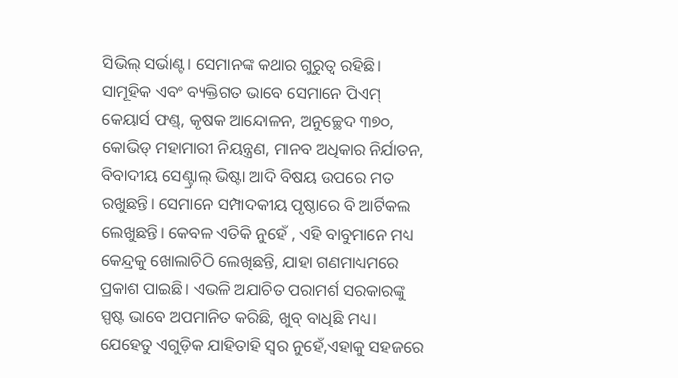ସିଭିଲ୍ ସର୍ଭାଣ୍ଟ। ସେମାନଙ୍କ କଥାର ଗୁରୁତ୍ୱ ରହିଛି। ସାମୂହିକ ଏବଂ ବ୍ୟକ୍ତିଗତ ଭାବେ ସେମାନେ ପିଏମ୍ କେୟାର୍ସ ଫଣ୍ଡ୍, କୃଷକ ଆନ୍ଦୋଳନ, ଅନୁଚ୍ଛେଦ ୩୭୦, କୋଭିଡ୍ ମହାମାରୀ ନିୟନ୍ତ୍ରଣ, ମାନବ ଅଧିକାର ନିର୍ଯାତନ, ବିବାଦୀୟ ସେଣ୍ଟ୍ରାଲ୍ ଭିଷ୍ଟା ଆଦି ବିଷୟ ଉପରେ ମତ ରଖୁଛନ୍ତି। ସେମାନେ ସମ୍ପାଦକୀୟ ପୃଷ୍ଠାରେ ବି ଆର୍ଟିକଲ ଲେଖୁଛନ୍ତି। କେବଳ ଏତିକି ନୁହେଁ , ଏହି ବାବୁମାନେ ମଧ୍ୟ କେନ୍ଦ୍ରକୁ ଖୋଲାଚିଠି ଲେଖିଛନ୍ତି, ଯାହା ଗଣମାଧ୍ୟମରେ ପ୍ରକାଶ ପାଇଛି। ଏଭଳି ଅଯାଚିତ ପରାମର୍ଶ ସରକାରଙ୍କୁ ସ୍ପଷ୍ଟ ଭାବେ ଅପମାନିତ କରିଛି, ଖୁବ୍ ବାଧିଛି ମଧ୍ୟ। ଯେହେତୁ ଏଗୁଡ଼ିକ ଯାହିତାହି ସ୍ବର ନୁହେଁ,ଏହାକୁ ସହଜରେ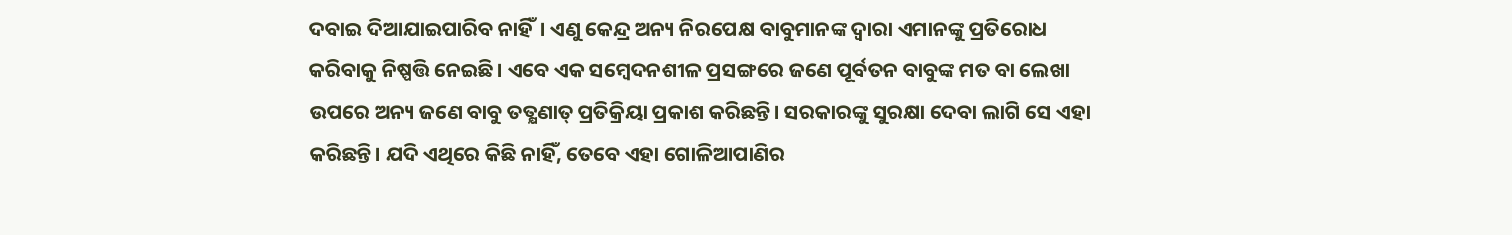ଦବାଇ ଦିଆଯାଇପାରିବ ନାହିଁ। ଏଣୁ କେନ୍ଦ୍ର ଅନ୍ୟ ନିରପେକ୍ଷ ବାବୁମାନଙ୍କ ଦ୍ୱାରା ଏମାନଙ୍କୁ ପ୍ରତିରୋଧ କରିବାକୁ ନିଷ୍ପତ୍ତି ନେଇଛି। ଏବେ ଏକ ସମ୍ବେଦନଶୀଳ ପ୍ରସଙ୍ଗରେ ଜଣେ ପୂର୍ବତନ ବାବୁଙ୍କ ମତ ବା ଲେଖା ଉପରେ ଅନ୍ୟ ଜଣେ ବାବୁ ତତ୍କ୍ଷଣାତ୍ ପ୍ରତିକ୍ରିୟା ପ୍ରକାଶ କରିଛନ୍ତି। ସରକାରଙ୍କୁ ସୁରକ୍ଷା ଦେବା ଲାଗି ସେ ଏହା କରିଛନ୍ତି। ଯଦି ଏଥିରେ କିଛି ନାହିଁ, ତେବେ ଏହା ଗୋଳିଆପାଣିର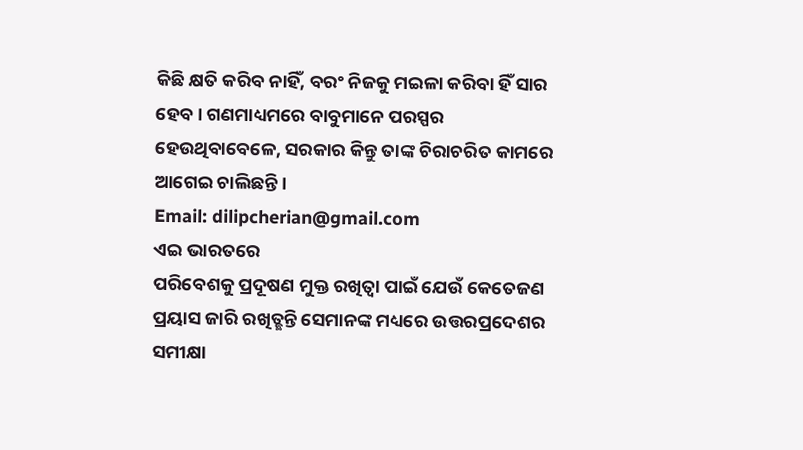କିଛି କ୍ଷତି କରିବ ନାହିଁ, ବରଂ ନିଜକୁ ମଇଳା କରିବା ହିଁ ସାର ହେବ। ଗଣମାଧ୍ୟମରେ ବାବୁମାନେ ପରସ୍ପର ହେଉଥିବାବେଳେ, ସରକାର କିନ୍ତୁ ତାଙ୍କ ଚିରାଚରିତ କାମରେ ଆଗେଇ ଚାଲିଛନ୍ତି।
Email: dilipcherian@gmail.com
ଏଇ ଭାରତରେ
ପରିବେଶକୁ ପ୍ରଦୂଷଣ ମୁକ୍ତ ରଖିତ୍ବା ପାଇଁ ଯେଉଁ କେତେଜଣ ପ୍ରୟାସ ଜାରି ରଖିତ୍ଛନ୍ତି ସେମାନଙ୍କ ମଧ୍ୟରେ ଉତ୍ତରପ୍ରଦେଶର ସମୀକ୍ଷା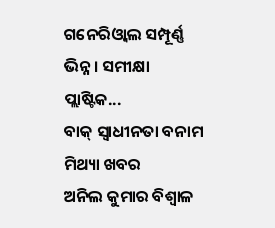ଗନେରିଓ୍ବାଲ ସମ୍ପୂର୍ଣ୍ଣ ଭିନ୍ନ। ସମୀକ୍ଷା ପ୍ଲାଷ୍ଟିକ...
ବାକ୍ ସ୍ବାଧୀନତା ବନାମ ମିଥ୍ୟା ଖବର
ଅନିଲ କୁମାର ବିଶ୍ୱାଳ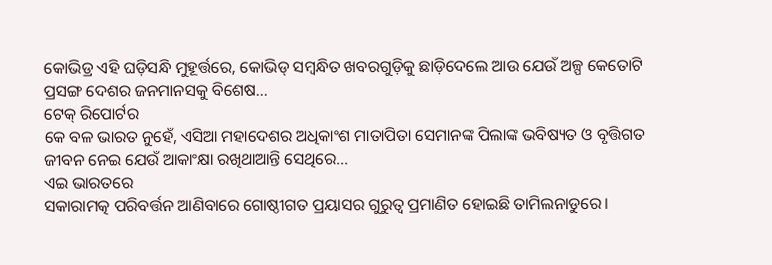କୋଭିଡ୍ର ଏହି ଘଡ଼ିସନ୍ଧି ମୁହୂର୍ତ୍ତରେ, କୋଭିଡ୍ ସମ୍ବନ୍ଧିତ ଖବରଗୁଡ଼ିକୁ ଛାଡ଼ିଦେଲେ ଆଉ ଯେଉଁ ଅଳ୍ପ କେତୋଟି ପ୍ରସଙ୍ଗ ଦେଶର ଜନମାନସକୁ ବିଶେଷ...
ଟେକ୍ ରିପୋର୍ଟର
କେ ବଳ ଭାରତ ନୁହେଁ, ଏସିଆ ମହାଦେଶର ଅଧିକାଂଶ ମାତାପିତା ସେମାନଙ୍କ ପିଲାଙ୍କ ଭବିଷ୍ୟତ ଓ ବୃତ୍ତିଗତ ଜୀବନ ନେଇ ଯେଉଁ ଆକାଂକ୍ଷା ରଖିଥାଆନ୍ତି ସେଥିରେ...
ଏଇ ଭାରତରେ
ସକାରାମତ୍କ ପରିବର୍ତ୍ତନ ଆଣିବାରେ ଗୋଷ୍ଠୀଗତ ପ୍ରୟାସର ଗୁରୁତ୍ୱ ପ୍ରମାଣିତ ହୋଇଛି ତାମିଲନାଡୁରେ।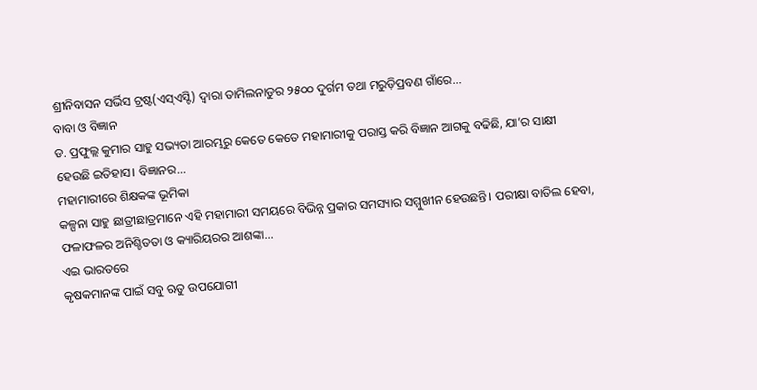ଶ୍ରୀନିବାସନ ସର୍ଭିସ ଟ୍ରଷ୍ଟ(ଏସ୍ଏସ୍ଟି) ଦ୍ୱାରା ତାମିଲନାଡୁର ୨୫୦୦ ଦୁର୍ଗମ ତଥା ମରୁଡ଼ିପ୍ରବଣ ଗାଁରେ...
ବାବା ଓ ବିଜ୍ଞାନ
ଡ. ପ୍ରଫୁଲ୍ଲ କୁମାର ସାହୁ ସଭ୍ୟତା ଆରମ୍ଭରୁ କେତେ କେତେ ମହାମାରୀକୁ ପରାସ୍ତ କରି ବିଜ୍ଞାନ ଆଗକୁ ବଢିଛି, ଯା’ର ସାକ୍ଷୀ ହେଉଛି ଇତିହାସ। ବିଜ୍ଞାନର...
ମହାମାରୀରେ ଶିକ୍ଷକଙ୍କ ଭୂମିକା
କଳ୍ପନା ସାହୁ ଛାତ୍ରୀଛାତ୍ରମାନେ ଏହି ମହାମାରୀ ସମୟରେ ବିଭିନ୍ନ ପ୍ରକାର ସମସ୍ୟାର ସମ୍ମୁଖୀନ ହେଉଛନ୍ତି। ପରୀକ୍ଷା ବାତିଲ ହେବା, ଫଳାଫଳର ଅନିଶ୍ଚିତତା ଓ କ୍ୟାରିୟରର ଆଶଙ୍କା...
ଏଇ ଭାରତରେ
କୃଷକମାନଙ୍କ ପାଇଁ ସବୁ ଋତୁ ଉପଯୋଗୀ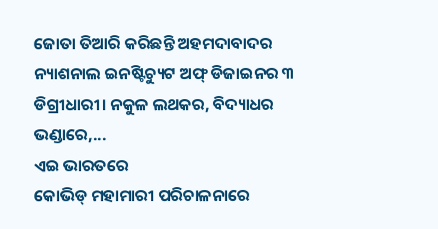ଜୋତା ତିଆରି କରିଛନ୍ତି ଅହମଦାବାଦର ନ୍ୟାଶନାଲ ଇନଷ୍ଟିଚ୍ୟୁଟ ଅଫ୍ ଡିଜାଇନର ୩ ଡିଗ୍ରୀଧାରୀ। ନକୁଳ ଲଥକର, ବିଦ୍ୟାଧର ଭଣ୍ଡାରେ,...
ଏଇ ଭାରତରେ
କୋଭିଡ୍ ମହାମାରୀ ପରିଚାଳନାରେ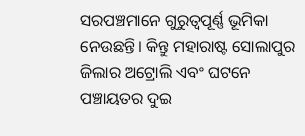ସରପଞ୍ଚମାନେ ଗୁରୁତ୍ୱପୂର୍ଣ୍ଣ ଭୂମିକା ନେଉଛନ୍ତି। କିନ୍ତୁ ମହାରାଷ୍ଟ ସୋଲାପୁର ଜିଲାର ଅଟ୍ରୋଲି ଏବଂ ଘଟନେ ପଞ୍ଚାୟତର ଦୁଇ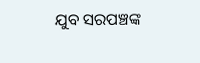ଯୁବ ସରପଞ୍ଚଙ୍କ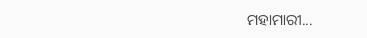ମହାମାରୀ...